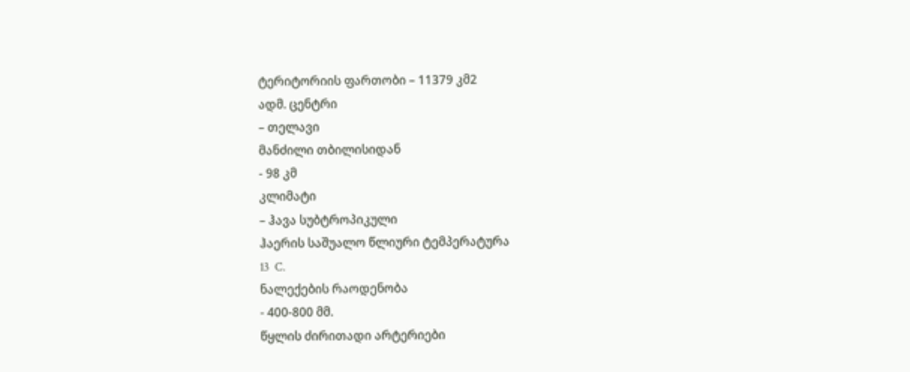ტერიტორიის ფართობი – 11379 კმ2
ადმ. ცენტრი
– თელავი
მანძილი თბილისიდან
- 98 კმ
კლიმატი
– ჰავა სუბტროპიკული
ჰაერის საშუალო წლიური ტემპერატურა
13  C.
ნალექების რაოდენობა
- 400-800 მმ.
წყლის ძირითადი არტერიები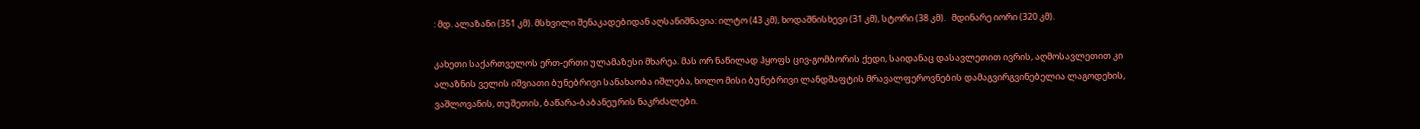: მდ. ალაზანი (351 კმ). მსხვილი შენაკადებიდან აღსანიშნავია: ილტო (43 კმ), ხოდაშნისხევი (31 კმ), სტორი (38 კმ).   მდინარე იორი (320 კმ).

კახეთი საქართველოს ერთ-ერთი ულამაზესი მხარეა. მას ორ ნაწილად ჰყოფს ცივ-გომბორის ქედი, საიდანაც დასავლეთით ივრის, აღმოსავლეთით კი ალაზნის ველის იშვიათი ბუნებრივი სანახაობა იშლება, ხოლო მისი ბუნებრივი ლანდშაფტის მრავალფეროვნების დამაგვირგვინებელია ლაგოდეხის, ვაშლოვანის, თუშეთის, ბაწარა-ბაბანეურის ნაკრძალები.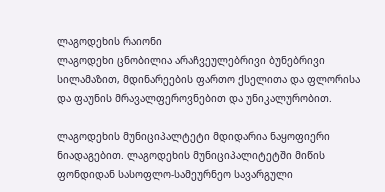ლაგოდეხის რაიონი
ლაგოდეხი ცნობილია არაჩვეულებრივი ბუნებრივი სილამაზით, მდინარეების ფართო ქსელითა და ფლორისა და ფაუნის მრავალფეროვნებით და უნიკალურობით.

ლაგოდეხის მუნიციპალტეტი მდიდარია ნაყოფიერი ნიადაგებით. ლაგოდეხის მუნიციპალიტეტში მიწის ფონდიდან სასოფლო-სამეურნეო სავარგული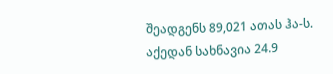შეადგენს 89,021 ათას ჰა-ს. აქედან სახნავია 24.9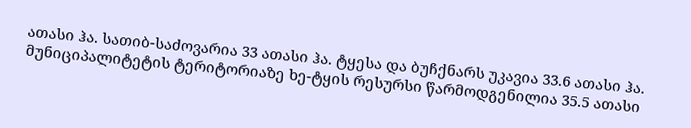ათასი ჰა. სათიბ-საძოვარია 33 ათასი ჰა. ტყესა და ბუჩქნარს უკავია 33.6 ათასი ჰა. მუნიციპალიტეტის ტერიტორიაზე ხე-ტყის რესურსი წარმოდგენილია 35.5 ათასი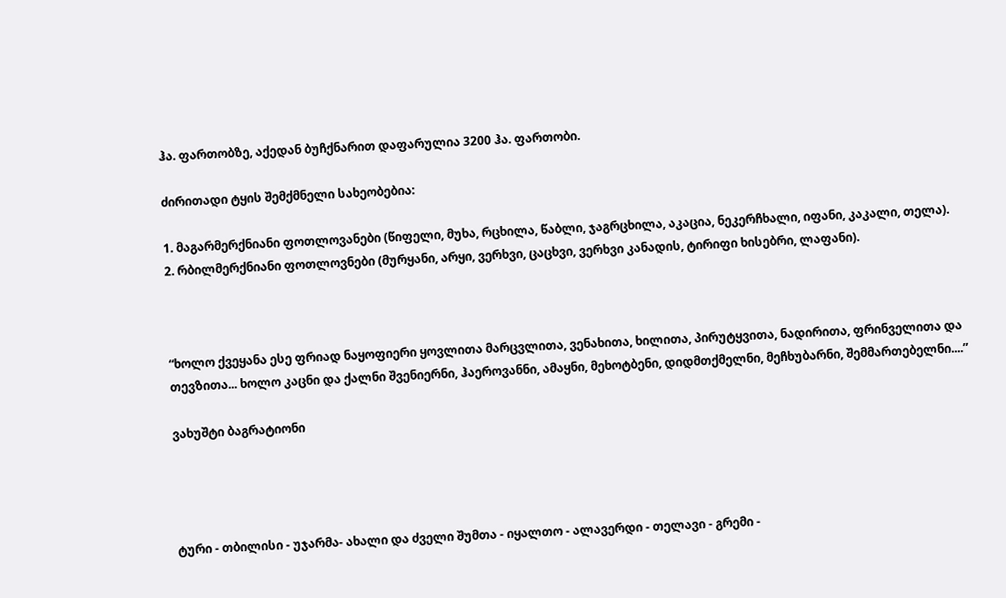ჰა. ფართობზე, აქედან ბუჩქნარით დაფარულია 3200 ჰა. ფართობი.

ძირითადი ტყის შემქმნელი სახეობებია:

1. მაგარმერქნიანი ფოთლოვანები (წიფელი, მუხა, რცხილა, წაბლი, ჯაგრცხილა, აკაცია, ნეკერჩხალი, იფანი, კაკალი, თელა).
2. რბილმერქნიანი ფოთლოვნები (მურყანი, არყი, ვერხვი, ცაცხვი, ვერხვი კანადის, ტირიფი ხისებრი, ლაფანი).



“ხოლო ქვეყანა ესე ფრიად ნაყოფიერი ყოვლითა მარცვლითა, ვენახითა, ხილითა, პირუტყვითა, ნადირითა, ფრინველითა და თევზითა... ხოლო კაცნი და ქალნი შვენიერნი, ჰაეროვანნი, ამაყნი, მეხოტბენი, დიდმთქმელნი, მეჩხუბარნი, შემმართებელნი....”

ვახუშტი ბაგრატიონი




ტური - თბილისი - უჯარმა- ახალი და ძველი შუმთა - იყალთო - ალავერდი - თელავი - გრემი -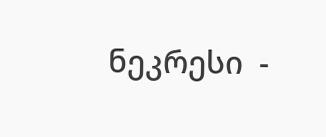ნეკრესი  -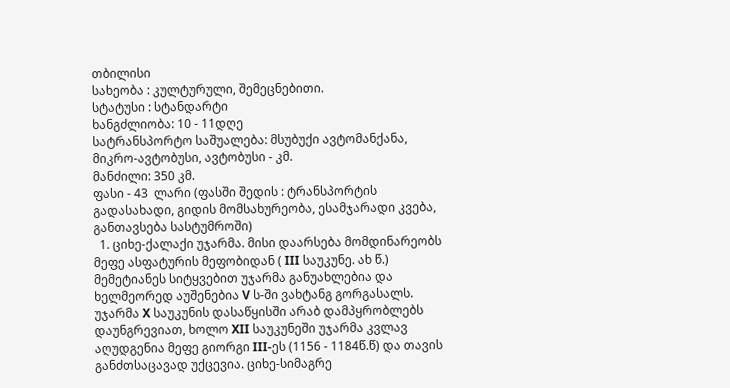თბილისი
სახეობა : კულტურული, შემეცნებითი.
სტატუსი : სტანდარტი
ხანგძლიობა: 10 - 11დღე
სატრანსპორტო საშუალება: მსუბუქი ავტომანქანა, მიკრო-ავტობუსი, ავტობუსი - კმ.
მანძილი: 350 კმ.
ფასი - 43  ლარი (ფასში შედის : ტრანსპორტის გადასახადი, გიდის მომსახურეობა, ესამჯარადი კვება, განთავსება სასტუმროში)
  1. ციხე-ქალაქი უჯარმა. მისი დაარსება მომდინარეობს მეფე ასფატურის მეფობიდან ( III საუკუნე. ახ წ.) მემეტიანეს სიტყვებით უჯარმა განუახლებია და ხელმეორედ აუშენებია V ს-ში ვახტანგ გორგასალს. უჯარმა X საუკუნის დასაწყისში არაბ დამპყრობლებს დაუნგრევიათ, ხოლო XII საუკუნეში უჯარმა კვლავ აღუდგენია მეფე გიორგი III-ეს (1156 - 1184წ.წ) და თავის განძთსაცავად უქცევია. ციხე-სიმაგრე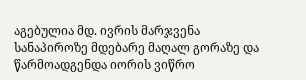აგებულია მდ. ივრის მარჯვენა სანაპიროზე მდებარე მაღალ გორაზე და წარმოადგენდა იორის ვიწრო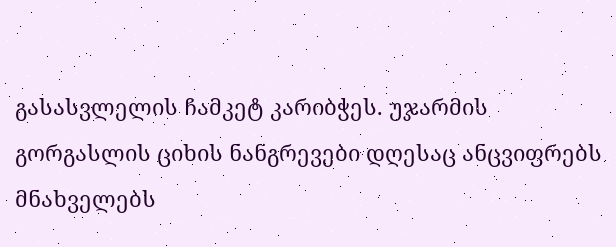გასასვლელის ჩამკეტ კარიბჭეს. უჯარმის გორგასლის ციხის ნანგრევები დღესაც ანცვიფრებს მნახველებს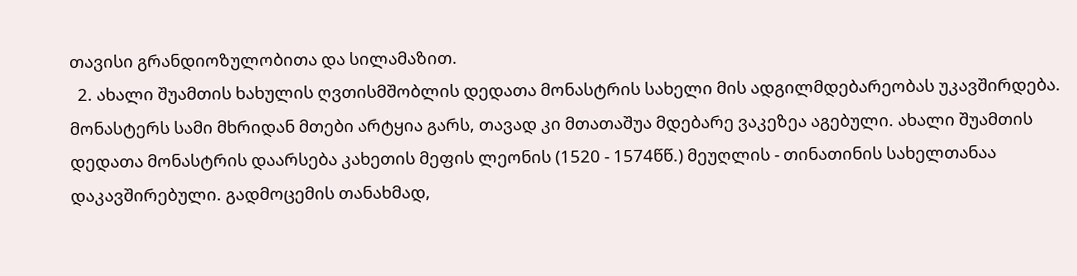თავისი გრანდიოზულობითა და სილამაზით.
  2. ახალი შუამთის ხახულის ღვთისმშობლის დედათა მონასტრის სახელი მის ადგილმდებარეობას უკავშირდება. მონასტერს სამი მხრიდან მთები არტყია გარს, თავად კი მთათაშუა მდებარე ვაკეზეა აგებული. ახალი შუამთის დედათა მონასტრის დაარსება კახეთის მეფის ლეონის (1520 - 1574წწ.) მეუღლის - თინათინის სახელთანაა დაკავშირებული. გადმოცემის თანახმად,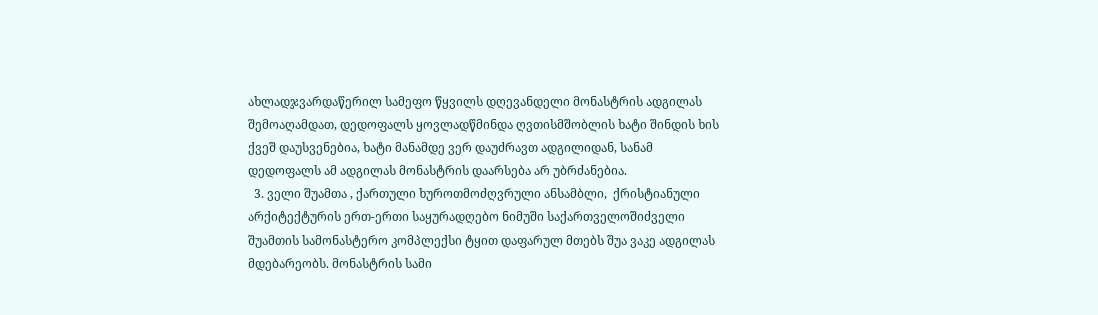ახლადჯვარდაწერილ სამეფო წყვილს დღევანდელი მონასტრის ადგილას შემოაღამდათ, დედოფალს ყოვლადწმინდა ღვთისმშობლის ხატი შინდის ხის ქვეშ დაუსვენებია, ხატი მანამდე ვერ დაუძრავთ ადგილიდან, სანამ დედოფალს ამ ადგილას მონასტრის დაარსება არ უბრძანებია.
  3. ველი შუამთა , ქართული ხუროთმოძღვრული ანსამბლი,  ქრისტიანული არქიტექტურის ერთ-ერთი საყურადღებო ნიმუში საქართველოშიძველი შუამთის სამონასტერო კომპლექსი ტყით დაფარულ მთებს შუა ვაკე ადგილას მდებარეობს. მონასტრის სამი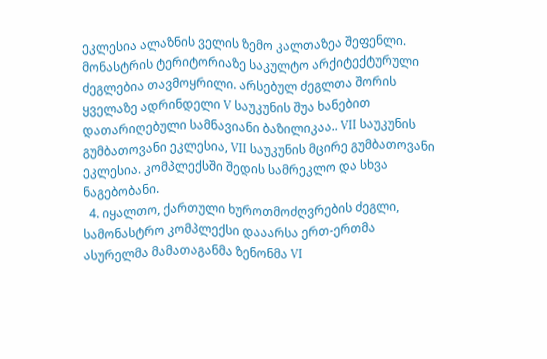ეკლესია ალაზნის ველის ზემო კალთაზეა შეფენლი. მონასტრის ტერიტორიაზე საკულტო არქიტექტურული ძეგლებია თავმოყრილი. არსებულ ძეგლთა შორის ყველაზე ადრინდელი V საუკუნის შუა ხანებით დათარიღებული სამნავიანი ბაზილიკაა.. VII საუკუნის გუმბათოვანი ეკლესია, VII საუკუნის მცირე გუმბათოვანი ეკლესია. კომპლექსში შედის სამრეკლო და სხვა ნაგებობანი.
  4. იყალთო, ქართული ხუროთმოძღვრების ძეგლი, სამონასტრო კომპლექსი დააარსა ერთ-ერთმა ასურელმა მამათაგანმა ზენონმა VI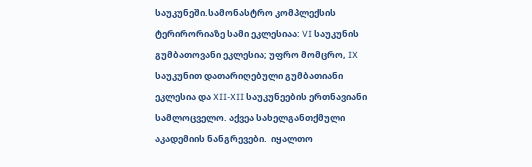საუკუნეში.სამონასტრო კომპლექსის ტერირორიაზე სამი ეკლესიაა: VI საუკუნის გუმბათოვანი ეკლესია; უფრო მომცრო, IX საუკუნით დათარიღებული გუმბათიანი ეკლესია და XII-XII საუკუნეების ერთნავიანი სამლოცველო. აქვეა სახელგანთქმული აკადემიის ნანგრევები.  იყალთო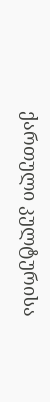ქართული კულტურისა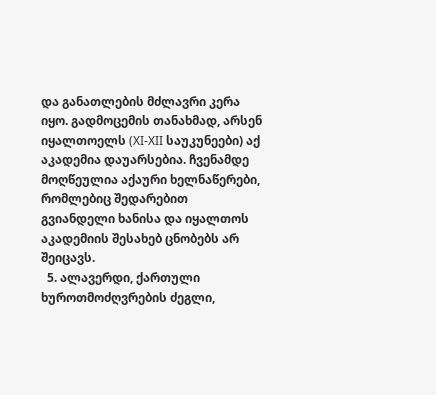და განათლების მძლავრი კერა იყო. გადმოცემის თანახმად, არსენ იყალთოელს (XI-XII საუკუნეები) აქ აკადემია დაუარსებია. ჩვენამდე მოღწეულია აქაური ხელნაწერები, რომლებიც შედარებით გვიანდელი ხანისა და იყალთოს აკადემიის შესახებ ცნობებს არ შეიცავს.
  5. ალავერდი, ქართული ხუროთმოძღვრების ძეგლი,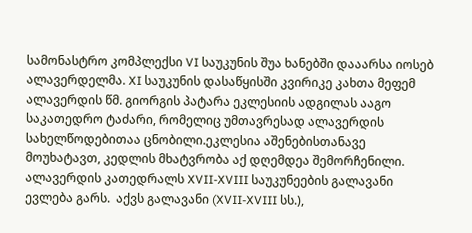სამონასტრო კომპლექსი VI საუკუნის შუა ხანებში დააარსა იოსებ ალავერდელმა. XI საუკუნის დასაწყისში კვირიკე კახთა მეფემ ალავერდის წმ. გიორგის პატარა ეკლესიის ადგილას ააგო საკათედრო ტაძარი, რომელიც უმთავრესად ალავერდის სახელწოდებითაა ცნობილი.ეკლესია აშენებისთანავე მოუხატავთ, კედლის მხატვრობა აქ დღემდეა შემორჩენილი. ალავერდის კათედრალს XVII-XVIII საუკუნეების გალავანი ევლება გარს.  აქვს გალავანი (XVII-XVIII სს.),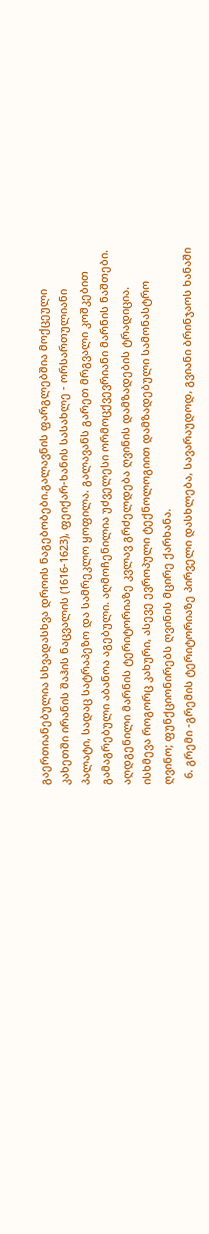გაერთიანებულია სხვადასხვა დროის ნაგებობები.გალავნის ფარგლებშია მოქცეული კახეთში ირანის შაჰის ნაცვალის (1616-1623), ფეიქარ-ხანის სასახლე - ორსართულიანი პალატი, სადაც სატრაპეზო და სამრეკლო ყოფილა. გალავანს გარეთ მრგვალი კოშკებით გამაგრებული აბანოა აგებული. აღმოჩენილია უძველესი ორმოცქვევრიანი მარნის ნაშთები. აღდგენილი მარნის ტერიტორიაზე კვლავ გრძელდება ღვინის დამზადების ტრადიცია. ისხმევა როგორც კახური, ასევე ევროპული ტექნოლოგიით დამზადებული სამონასტრო ღვინო; ფუნქციონირებს ღვინის მცირე ქარხანა.
  6. გრემი -გრემის ტერიტორიაზე პირველი დასხლება, სავარაუდოდ, გვიანი ბრინჯაოს ხანაში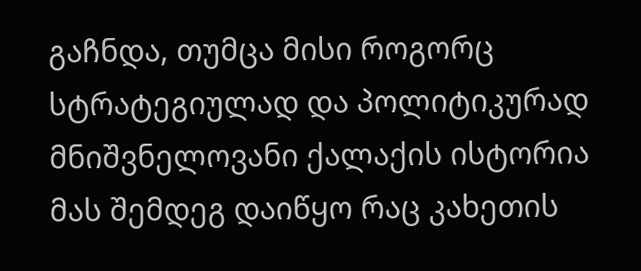გაჩნდა, თუმცა მისი როგორც სტრატეგიულად და პოლიტიკურად მნიშვნელოვანი ქალაქის ისტორია მას შემდეგ დაიწყო რაც კახეთის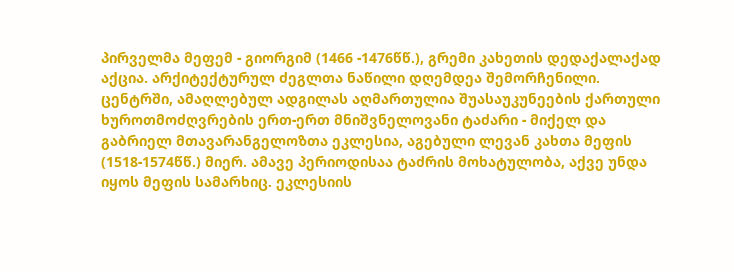პირველმა მეფემ - გიორგიმ (1466 -1476წწ.), გრემი კახეთის დედაქალაქად აქცია. არქიტექტურულ ძეგლთა ნაწილი დღემდეა შემორჩენილი. ცენტრში, ამაღლებულ ადგილას აღმართულია შუასაუკუნეების ქართული ხუროთმოძღვრების ერთ-ერთ მნიშვნელოვანი ტაძარი - მიქელ და გაბრიელ მთავარანგელოზთა ეკლესია, აგებული ლევან კახთა მეფის (1518-1574წწ.) მიერ. ამავე პერიოდისაა ტაძრის მოხატულობა, აქვე უნდა იყოს მეფის სამარხიც. ეკლესიის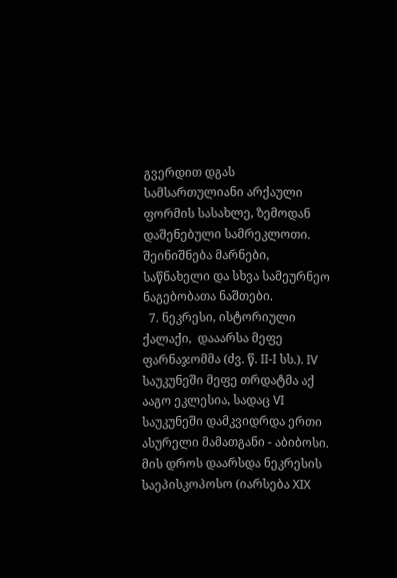გვერდით დგას სამსართულიანი არქაული ფორმის სასახლე, ზემოდან დაშენებული სამრეკლოთი. შეინიშნება მარნები, საწნახელი და სხვა სამეურნეო ნაგებობათა ნაშთები.
  7. ნეკრესი, ისტორიული ქალაქი,  დააარსა მეფე ფარნაჯომმა (ძვ. წ. II-I სს.). IV საუკუნეში მეფე თრდატმა აქ ააგო ეკლესია, სადაც VI საუკუნეში დამკვიდრდა ერთი ასურელი მამათგანი - აბიბოსი. მის დროს დაარსდა ნეკრესის საეპისკოპოსო (იარსება XIX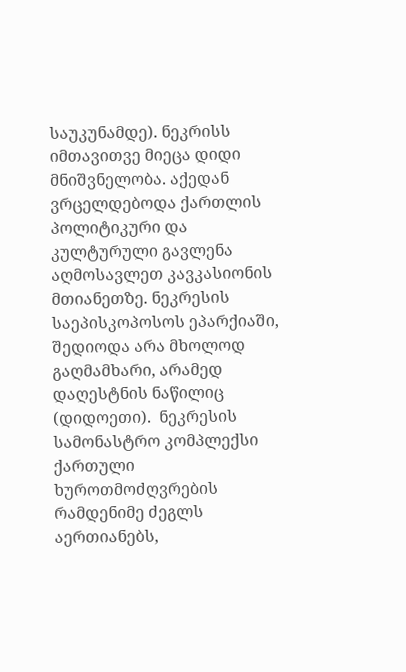საუკუნამდე). ნეკრისს იმთავითვე მიეცა დიდი მნიშვნელობა. აქედან ვრცელდებოდა ქართლის პოლიტიკური და კულტურული გავლენა აღმოსავლეთ კავკასიონის მთიანეთზე. ნეკრესის საეპისკოპოსოს ეპარქიაში, შედიოდა არა მხოლოდ გაღმამხარი, არამედ დაღესტნის ნაწილიც (დიდოეთი).  ნეკრესის სამონასტრო კომპლექსი ქართული ხუროთმოძღვრების რამდენიმე ძეგლს აერთიანებს,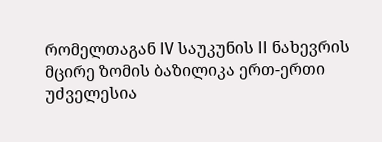რომელთაგან IV საუკუნის II ნახევრის მცირე ზომის ბაზილიკა ერთ-ერთი უძველესია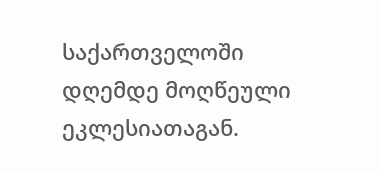საქართველოში დღემდე მოღწეული ეკლესიათაგან.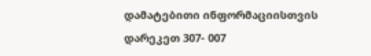დამატებითი ინფორმაციისთვის დარეკეთ 307- 007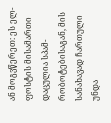ან მოგვწერეთ: ეს ელ-ფოსტის მისამართი დაცულია სპამ-რობოტებისაგან, მის სანახავად ჩართული უნდა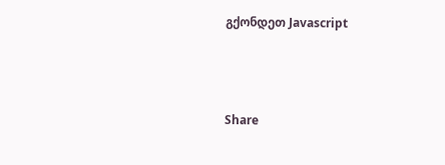გქონდეთ Javascript



Share